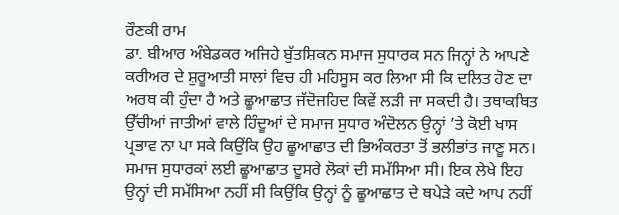ਰੌਣਕੀ ਰਾਮ
ਡਾ. ਬੀਆਰ ਅੰਬੇਡਕਰ ਅਜਿਹੇ ਬੁੱਤਸ਼ਿਕਨ ਸਮਾਜ ਸੁਧਾਰਕ ਸਨ ਜਿਨ੍ਹਾਂ ਨੇ ਆਪਣੇ ਕਰੀਅਰ ਦੇ ਸ਼ੁਰੂਆਤੀ ਸਾਲਾਂ ਵਿਚ ਹੀ ਮਹਿਸੂਸ ਕਰ ਲਿਆ ਸੀ ਕਿ ਦਲਿਤ ਹੋਣ ਦਾ ਅਰਥ ਕੀ ਹੁੰਦਾ ਹੈ ਅਤੇ ਛੂਆਛਾਤ ਜੱਦੋਜਹਿਦ ਕਿਵੇਂ ਲੜੀ ਜਾ ਸਕਦੀ ਹੈ। ਤਥਾਕਥਿਤ ਉੱਚੀਆਂ ਜਾਤੀਆਂ ਵਾਲੇ ਹਿੰਦੂਆਂ ਦੇ ਸਮਾਜ ਸੁਧਾਰ ਅੰਦੋਲਨ ਉਨ੍ਹਾਂ ’ਤੇ ਕੋਈ ਖਾਸ ਪ੍ਰਭਾਵ ਨਾ ਪਾ ਸਕੇ ਕਿਉਂਕਿ ਉਹ ਛੂਆਛਾਤ ਦੀ ਭਿਅੰਕਰਤਾ ਤੋਂ ਭਲੀਭਾਂਤ ਜਾਣੂ ਸਨ। ਸਮਾਜ ਸੁਧਾਰਕਾਂ ਲਈ ਛੂਆਛਾਤ ਦੂਸਰੇ ਲੋਕਾਂ ਦੀ ਸਮੱਸਿਆ ਸੀ। ਇਕ ਲੇਖੇ ਇਹ ਉਨ੍ਹਾਂ ਦੀ ਸਮੱਸਿਆ ਨਹੀਂ ਸੀ ਕਿਉਂਕਿ ਉਨ੍ਹਾਂ ਨੂੰ ਛੂਆਛਾਤ ਦੇ ਥਪੇੜੇ ਕਦੇ ਆਪ ਨਹੀਂ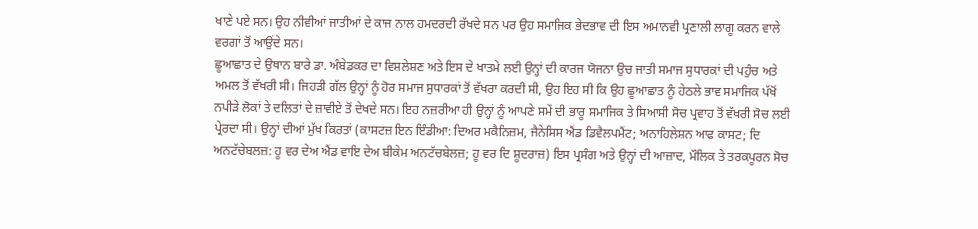ਖਾਣੇ ਪਏ ਸਨ। ਉਹ ਨੀਵੀਆਂ ਜਾਤੀਆਂ ਦੇ ਕਾਜ ਨਾਲ ਹਮਦਰਦੀ ਰੱਖਦੇ ਸਨ ਪਰ ਉਹ ਸਮਾਜਿਕ ਭੇਦਭਾਵ ਦੀ ਇਸ ਅਮਾਨਵੀ ਪ੍ਰਣਾਲੀ ਲਾਗੂ ਕਰਨ ਵਾਲੇ ਵਰਗਾਂ ਤੋਂ ਆਉਂਦੇ ਸਨ।
ਛੂਆਛਾਤ ਦੇ ਉਥਾਨ ਬਾਰੇ ਡਾ. ਅੰਬੇਡਕਰ ਦਾ ਵਿਸ਼ਲੇਸ਼ਣ ਅਤੇ ਇਸ ਦੇ ਖਾਤਮੇ ਲਈ ਉਨ੍ਹਾਂ ਦੀ ਕਾਰਜ ਯੋਜਨਾ ਉਚ ਜਾਤੀ ਸਮਾਜ ਸੁਧਾਰਕਾਂ ਦੀ ਪਹੁੰਚ ਅਤੇ ਅਮਲ ਤੋਂ ਵੱਖਰੀ ਸੀ। ਜਿਹੜੀ ਗੱਲ ਉਨ੍ਹਾਂ ਨੂੰ ਹੋਰ ਸਮਾਜ ਸੁਧਾਰਕਾਂ ਤੋਂ ਵੱਖਰਾ ਕਰਦੀ ਸੀ, ਉਹ ਇਹ ਸੀ ਕਿ ਉਹ ਛੂਆਛਾਤ ਨੂੰ ਹੇਠਲੇ ਭਾਵ ਸਮਾਜਿਕ ਪੱਖੋਂ ਨਪੀੜੇ ਲੋਕਾਂ ਤੇ ਦਲਿਤਾਂ ਦੇ ਜ਼ਾਵੀਏ ਤੋਂ ਦੇਖਦੇ ਸਨ। ਇਹ ਨਜ਼ਰੀਆ ਹੀ ਉਨ੍ਹਾਂ ਨੂੰ ਆਪਣੇ ਸਮੇਂ ਦੀ ਭਾਰੂ ਸਮਾਜਿਕ ਤੇ ਸਿਆਸੀ ਸੋਚ ਪ੍ਰਵਾਹ ਤੋਂ ਵੱਖਰੀ ਸੋਚ ਲਈ ਪ੍ਰੇਰਦਾ ਸੀ। ਉਨ੍ਹਾਂ ਦੀਆਂ ਮੁੱਖ ਕਿਰਤਾਂ (ਕਾਸਟਜ਼ ਇਨ ਇੰਡੀਆ: ਦਿਅਰ ਮਕੈਨਿਜ਼ਮ, ਜੈਨੇਸਿਸ ਐਂਡ ਡਿਵੈਲਪਮੈਂਟ; ਅਨਾਹਿਲੇਸ਼ਨ ਆਫ ਕਾਸਟ; ਦਿ ਅਨਟੱਚੇਬਲਜ਼: ਹੂ ਵਰ ਦੇਅ ਐਂਡ ਵਾਇ ਦੇਅ ਬੀਕੇਮ ਅਨਟੱਚਬੇਲਜ਼; ਹੂ ਵਰ ਦਿ ਸ਼ੂਦਰਾਜ਼) ਇਸ ਪ੍ਰਸੰਗ ਅਤੇ ਉਨ੍ਹਾਂ ਦੀ ਆਜ਼ਾਦ, ਮੌਲਿਕ ਤੇ ਤਰਕਪੂਰਨ ਸੋਚ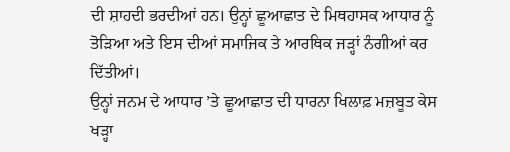ਦੀ ਸ਼ਾਹਦੀ ਭਰਦੀਆਂ ਹਨ। ਉਨ੍ਹਾਂ ਛੂਆਛਾਤ ਦੇ ਮਿਥਹਾਸਕ ਆਧਾਰ ਨੂੰ ਤੋੜਿਆ ਅਤੇ ਇਸ ਦੀਆਂ ਸਮਾਜਿਕ ਤੇ ਆਰਥਿਕ ਜੜ੍ਹਾਂ ਨੰਗੀਆਂ ਕਰ ਦਿੱਤੀਆਂ।
ਉਨ੍ਹਾਂ ਜਨਮ ਦੇ ਆਧਾਰ ’ਤੇ ਛੂਆਛਾਤ ਦੀ ਧਾਰਨਾ ਖਿਲਾਫ਼ ਮਜ਼ਬੂਤ ਕੇਸ ਖੜ੍ਹਾ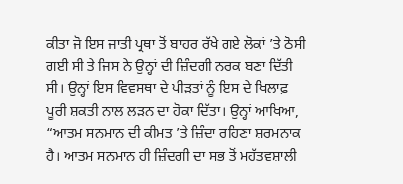ਕੀਤਾ ਜੋ ਇਸ ਜਾਤੀ ਪ੍ਰਥਾ ਤੋਂ ਬਾਹਰ ਰੱਖੇ ਗਏ ਲੋਕਾਂ ’ਤੇ ਠੋਸੀ ਗਈ ਸੀ ਤੇ ਜਿਸ ਨੇ ਉਨ੍ਹਾਂ ਦੀ ਜ਼ਿੰਦਗੀ ਨਰਕ ਬਣਾ ਦਿੱਤੀ ਸੀ। ਉਨ੍ਹਾਂ ਇਸ ਵਿਵਸਥਾ ਦੇ ਪੀੜਤਾਂ ਨੂੰ ਇਸ ਦੇ ਖਿਲਾਫ਼ ਪੂਰੀ ਸ਼ਕਤੀ ਨਾਲ ਲੜਨ ਦਾ ਹੋਕਾ ਦਿੱਤਾ। ਉਨ੍ਹਾਂ ਆਖਿਆ, “ਆਤਮ ਸਨਮਾਨ ਦੀ ਕੀਮਤ ’ਤੇ ਜ਼ਿੰਦਾ ਰਹਿਣਾ ਸ਼ਰਮਨਾਕ ਹੈ। ਆਤਮ ਸਨਮਾਨ ਹੀ ਜ਼ਿੰਦਗੀ ਦਾ ਸਭ ਤੋਂ ਮਹੱਤਵਸ਼ਾਲੀ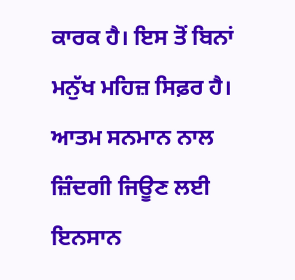ਕਾਰਕ ਹੈ। ਇਸ ਤੋਂ ਬਿਨਾਂ ਮਨੁੱਖ ਮਹਿਜ਼ ਸਿਫ਼ਰ ਹੈ। ਆਤਮ ਸਨਮਾਨ ਨਾਲ ਜ਼ਿੰਦਗੀ ਜਿਊਣ ਲਈ ਇਨਸਾਨ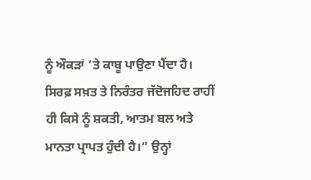ਨੂੰ ਔਕੜਾਂ ’ਤੇ ਕਾਬੂ ਪਾਉਣਾ ਪੈਂਦਾ ਹੈ। ਸਿਰਫ਼ ਸਖ਼ਤ ਤੇ ਨਿਰੰਤਰ ਜੱਦੋਜਹਿਦ ਰਾਹੀਂ ਹੀ ਕਿਸੇ ਨੂੰ ਸ਼ਕਤੀ, ਆਤਮ ਬਲ ਅਤੇ ਮਾਨਤਾ ਪ੍ਰਾਪਤ ਹੁੰਦੀ ਹੈ।” ਉਨ੍ਹਾਂ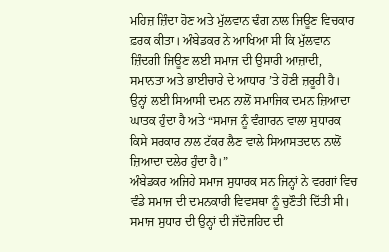ਮਹਿਜ਼ ਜ਼ਿੰਦਾ ਹੋਣ ਅਤੇ ਮੁੱਲਵਾਨ ਢੰਗ ਨਾਲ ਜਿਊਣ ਵਿਚਕਾਰ ਫ਼ਰਕ ਕੀਤਾ। ਅੰਬੇਡਕਰ ਨੇ ਆਖਿਆ ਸੀ ਕਿ ਮੁੱਲਵਾਨ ਜ਼ਿੰਦਗੀ ਜਿਊਣ ਲਈ ਸਮਾਜ ਦੀ ਉਸਾਰੀ ਆਜ਼ਾਦੀ, ਸਮਾਨਤਾ ਅਤੇ ਭਾਈਚਾਰੇ ਦੇ ਆਧਾਰ ’ਤੇ ਹੋਣੀ ਜ਼ਰੂਰੀ ਹੈ। ਉਨ੍ਹਾਂ ਲਈ ਸਿਆਸੀ ਦਮਨ ਨਾਲੋਂ ਸਮਾਜਿਕ ਦਮਨ ਜ਼ਿਆਦਾ ਘਾਤਕ ਹੁੰਦਾ ਹੈ ਅਤੇ “ਸਮਾਜ ਨੂੰ ਵੰਗਾਰਨ ਵਾਲਾ ਸੁਧਾਰਕ ਕਿਸੇ ਸਰਕਾਰ ਨਾਲ ਟੱਕਰ ਲੈਣ ਵਾਲੇ ਸਿਆਸਤਦਾਨ ਨਾਲੋਂ ਜ਼ਿਆਦਾ ਦਲੇਰ ਹੁੰਦਾ ਹੈ।”
ਅੰਬੇਡਕਰ ਅਜਿਹੇ ਸਮਾਜ ਸੁਧਾਰਕ ਸਨ ਜਿਨ੍ਹਾਂ ਨੇ ਵਰਗਾਂ ਵਿਚ ਵੰਡੇ ਸਮਾਜ ਦੀ ਦਮਨਕਾਰੀ ਵਿਵਸਥਾ ਨੂੰ ਚੁਣੌਤੀ ਦਿੱਤੀ ਸੀ। ਸਮਾਜ ਸੁਧਾਰ ਦੀ ਉਨ੍ਹਾਂ ਦੀ ਜੱਦੋਜਹਿਦ ਦੀ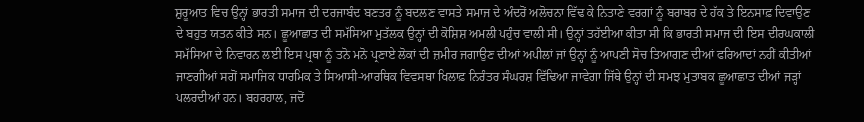ਸ਼ੁਰੂਆਤ ਵਿਚ ਉਨ੍ਹਾਂ ਭਾਰਤੀ ਸਮਾਜ ਦੀ ਦਰਜਾਬੰਦ ਬਣਤਰ ਨੂੰ ਬਦਲਣ ਵਾਸਤੇ ਸਮਾਜ ਦੇ ਅੰਦਰੋਂ ਅਲੋਚਨਾ ਵਿੱਢ ਕੇ ਨਿਤਾਣੇ ਵਰਗਾਂ ਨੂੰ ਬਰਾਬਰ ਦੇ ਹੱਕ ਤੇ ਇਨਸਾਫ਼ ਦਿਵਾਉਣ ਦੇ ਬਹੁਤ ਯਤਨ ਕੀਤੇ ਸਨ। ਛੂਆਛਾਤ ਦੀ ਸਮੱਸਿਆ ਮੁਤੱਲਕ ਉਨ੍ਹਾਂ ਦੀ ਕੋਸ਼ਿਸ਼ ਅਮਲੀ ਪਹੁੰਚ ਵਾਲੀ ਸੀ। ਉਨ੍ਹਾਂ ਤਹੱਈਆ ਕੀਤਾ ਸੀ ਕਿ ਭਾਰਤੀ ਸਮਾਜ ਦੀ ਇਸ ਦੀਰਘਕਾਲੀ ਸਮੱਸਿਆ ਦੇ ਨਿਵਾਰਨ ਲਈ ਇਸ ਪ੍ਰਥਾ ਨੂੰ ਤਨੋ ਮਨੋ ਪ੍ਰਣਾਏ ਲੋਕਾਂ ਦੀ ਜ਼ਮੀਰ ਜਗਾਉਣ ਦੀਆਂ ਅਪੀਲਾਂ ਜਾਂ ਉਨ੍ਹਾਂ ਨੂੰ ਆਪਣੀ ਸੋਚ ਤਿਆਗਣ ਦੀਆਂ ਫਰਿਆਦਾਂ ਨਹੀਂ ਕੀਤੀਆਂ ਜਾਣਗੀਆਂ ਸਗੋਂ ਸਮਾਜਿਕ ਧਾਰਮਿਕ ਤੇ ਸਿਆਸੀ-ਆਰਥਿਕ ਵਿਵਸਥਾ ਖਿਲਾਫ਼ ਨਿਰੰਤਰ ਸੰਘਰਸ਼ ਵਿੱਢਿਆ ਜਾਵੇਗਾ ਜਿੱਥੇ ਉਨ੍ਹਾਂ ਦੀ ਸਮਝ ਮੁਤਾਬਕ ਛੂਆਛਾਤ ਦੀਆਂ ਜੜ੍ਹਾਂ ਪਲਰਦੀਆਂ ਹਨ। ਬਹਰਹਾਲ, ਜਦੋਂ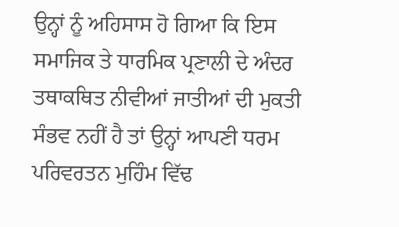ਉਨ੍ਹਾਂ ਨੂੰ ਅਹਿਸਾਸ ਹੋ ਗਿਆ ਕਿ ਇਸ ਸਮਾਜਿਕ ਤੇ ਧਾਰਮਿਕ ਪ੍ਰਣਾਲੀ ਦੇ ਅੰਦਰ ਤਥਾਕਥਿਤ ਨੀਵੀਆਂ ਜਾਤੀਆਂ ਦੀ ਮੁਕਤੀ ਸੰਭਵ ਨਹੀਂ ਹੈ ਤਾਂ ਉਨ੍ਹਾਂ ਆਪਣੀ ਧਰਮ ਪਰਿਵਰਤਨ ਮੁਹਿੰਮ ਵਿੱਢ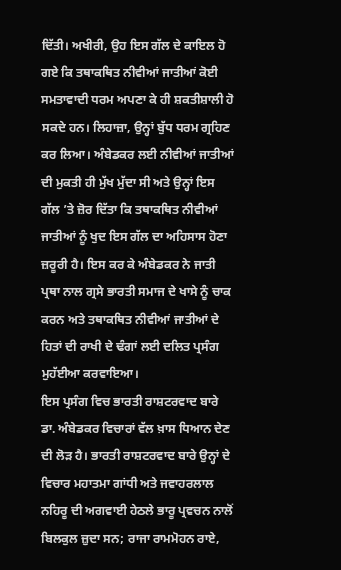ਦਿੱਤੀ। ਅਖੀਰੀ, ਉਹ ਇਸ ਗੱਲ ਦੇ ਕਾਇਲ ਹੋ ਗਏ ਕਿ ਤਥਾਕਥਿਤ ਨੀਵੀਆਂ ਜਾਤੀਆਂ ਕੋਈ ਸਮਤਾਵਾਦੀ ਧਰਮ ਅਪਣਾ ਕੇ ਹੀ ਸ਼ਕਤੀਸ਼ਾਲੀ ਹੋ ਸਕਦੇ ਹਨ। ਲਿਹਾਜ਼ਾ, ਉਨ੍ਹਾਂ ਬੁੱਧ ਧਰਮ ਗ੍ਰਹਿਣ ਕਰ ਲਿਆ। ਅੰਬੇਡਕਰ ਲਈ ਨੀਵੀਆਂ ਜਾਤੀਆਂ ਦੀ ਮੁਕਤੀ ਹੀ ਮੁੱਖ ਮੁੱਦਾ ਸੀ ਅਤੇ ਉਨ੍ਹਾਂ ਇਸ ਗੱਲ ’ਤੇ ਜ਼ੋਰ ਦਿੱਤਾ ਕਿ ਤਥਾਕਥਿਤ ਨੀਵੀਆਂ ਜਾਤੀਆਂ ਨੂੰ ਖੁਦ ਇਸ ਗੱਲ ਦਾ ਅਹਿਸਾਸ ਹੋਣਾ ਜ਼ਰੂਰੀ ਹੈ। ਇਸ ਕਰ ਕੇ ਅੰਬੇਡਕਰ ਨੇ ਜਾਤੀ ਪ੍ਰਥਾ ਨਾਲ ਗ੍ਰਸੇ ਭਾਰਤੀ ਸਮਾਜ ਦੇ ਖਾਸੇ ਨੂੰ ਚਾਕ ਕਰਨ ਅਤੇ ਤਥਾਕਥਿਤ ਨੀਵੀਆਂ ਜਾਤੀਆਂ ਦੇ ਹਿਤਾਂ ਦੀ ਰਾਖੀ ਦੇ ਢੰਗਾਂ ਲਈ ਦਲਿਤ ਪ੍ਰਸੰਗ ਮੁਹੱਈਆ ਕਰਵਾਇਆ।
ਇਸ ਪ੍ਰਸੰਗ ਵਿਚ ਭਾਰਤੀ ਰਾਸ਼ਟਰਵਾਦ ਬਾਰੇ ਡਾ. ਅੰਬੇਡਕਰ ਵਿਚਾਰਾਂ ਵੱਲ ਖ਼ਾਸ ਧਿਆਨ ਦੇਣ ਦੀ ਲੋੜ ਹੈ। ਭਾਰਤੀ ਰਾਸ਼ਟਰਵਾਦ ਬਾਰੇ ਉਨ੍ਹਾਂ ਦੇ ਵਿਚਾਰ ਮਹਾਤਮਾ ਗਾਂਧੀ ਅਤੇ ਜਵਾਹਰਲਾਲ ਨਹਿਰੂ ਦੀ ਅਗਵਾਈ ਹੇਠਲੇ ਭਾਰੂ ਪ੍ਰਵਚਨ ਨਾਲੋਂ ਬਿਲਕੁਲ ਜ਼ੁਦਾ ਸਨ; ਰਾਜਾ ਰਾਮਮੋਹਨ ਰਾਏ,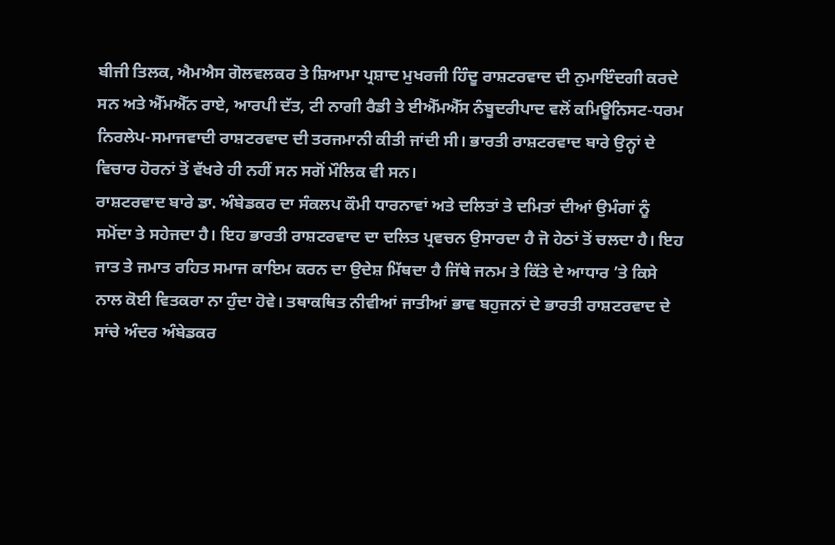ਬੀਜੀ ਤਿਲਕ, ਐਮਐਸ ਗੋਲਵਲਕਰ ਤੇ ਸ਼ਿਆਮਾ ਪ੍ਰਸ਼ਾਦ ਮੁਖਰਜੀ ਹਿੰਦੂ ਰਾਸ਼ਟਰਵਾਦ ਦੀ ਨੁਮਾਇੰਦਗੀ ਕਰਦੇ ਸਨ ਅਤੇ ਐੱਮਐੱਨ ਰਾਏ, ਆਰਪੀ ਦੱਤ, ਟੀ ਨਾਗੀ ਰੈਡੀ ਤੇ ਈਐੱਮਐੱਸ ਨੰਬੂਦਰੀਪਾਦ ਵਲੋਂ ਕਮਿਊਨਿਸਟ-ਧਰਮ ਨਿਰਲੇਪ-ਸਮਾਜਵਾਦੀ ਰਾਸ਼ਟਰਵਾਦ ਦੀ ਤਰਜਮਾਨੀ ਕੀਤੀ ਜਾਂਦੀ ਸੀ। ਭਾਰਤੀ ਰਾਸ਼ਟਰਵਾਦ ਬਾਰੇ ਉਨ੍ਹਾਂ ਦੇ ਵਿਚਾਰ ਹੋਰਨਾਂ ਤੋਂ ਵੱਖਰੇ ਹੀ ਨਹੀਂ ਸਨ ਸਗੋਂ ਮੌਲਿਕ ਵੀ ਸਨ।
ਰਾਸ਼ਟਰਵਾਦ ਬਾਰੇ ਡਾ. ਅੰਬੇਡਕਰ ਦਾ ਸੰਕਲਪ ਕੌਮੀ ਧਾਰਨਾਵਾਂ ਅਤੇ ਦਲਿਤਾਂ ਤੇ ਦਮਿਤਾਂ ਦੀਆਂ ਉਮੰਗਾਂ ਨੂੰ ਸਮੋਂਦਾ ਤੇ ਸਹੇਜਦਾ ਹੈ। ਇਹ ਭਾਰਤੀ ਰਾਸ਼ਟਰਵਾਦ ਦਾ ਦਲਿਤ ਪ੍ਰਵਚਨ ਉਸਾਰਦਾ ਹੈ ਜੋ ਹੇਠਾਂ ਤੋਂ ਚਲਦਾ ਹੈ। ਇਹ ਜਾਤ ਤੇ ਜਮਾਤ ਰਹਿਤ ਸਮਾਜ ਕਾਇਮ ਕਰਨ ਦਾ ਉਦੇਸ਼ ਮਿੱਥਦਾ ਹੈ ਜਿੱਥੇ ਜਨਮ ਤੇ ਕਿੱਤੇ ਦੇ ਆਧਾਰ ’ਤੇ ਕਿਸੇ ਨਾਲ ਕੋਈ ਵਿਤਕਰਾ ਨਾ ਹੁੰਦਾ ਹੋਵੇ। ਤਥਾਕਥਿਤ ਨੀਵੀਆਂ ਜਾਤੀਆਂ ਭਾਵ ਬਹੁਜਨਾਂ ਦੇ ਭਾਰਤੀ ਰਾਸ਼ਟਰਵਾਦ ਦੇ ਸਾਂਚੇ ਅੰਦਰ ਅੰਬੇਡਕਰ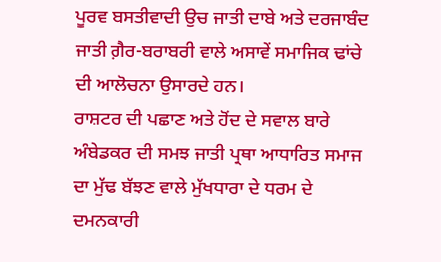ਪੂਰਵ ਬਸਤੀਵਾਦੀ ਉਚ ਜਾਤੀ ਦਾਬੇ ਅਤੇ ਦਰਜਾਬੰਦ ਜਾਤੀ ਗ਼ੈਰ-ਬਰਾਬਰੀ ਵਾਲੇ ਅਸਾਵੇਂ ਸਮਾਜਿਕ ਢਾਂਚੇ ਦੀ ਆਲੋਚਨਾ ਉਸਾਰਦੇ ਹਨ।
ਰਾਸ਼ਟਰ ਦੀ ਪਛਾਣ ਅਤੇ ਹੋਂਦ ਦੇ ਸਵਾਲ ਬਾਰੇ ਅੰਬੇਡਕਰ ਦੀ ਸਮਝ ਜਾਤੀ ਪ੍ਰਥਾ ਆਧਾਰਿਤ ਸਮਾਜ ਦਾ ਮੁੱਢ ਬੱਝਣ ਵਾਲੇ ਮੁੱਖਧਾਰਾ ਦੇ ਧਰਮ ਦੇ ਦਮਨਕਾਰੀ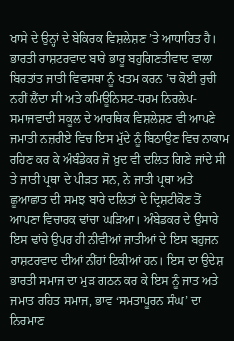ਖਾਸੇ ਦੇ ਉਨ੍ਹਾਂ ਦੇ ਬੇਕਿਰਕ ਵਿਸ਼ਲੇਸ਼ਣ ’ਤੇ ਆਧਾਰਿਤ ਹੈ। ਭਾਰਤੀ ਰਾਸ਼ਟਰਵਾਦ ਬਾਰੇ ਭਾਰੂ ਬਹੁਗਿਣਤੀਵਾਦ ਵਾਲਾ ਬਿਰਤਾਂਤ ਜਾਤੀ ਵਿਵਸਥਾ ਨੂੰ ਖਤਮ ਕਰਨ ’ਚ ਕੋਈ ਰੁਚੀ ਨਹੀਂ ਲੈਂਦਾ ਸੀ ਅਤੇ ਕਮਿਊਨਿਸਟ-ਧਰਮ ਨਿਰਲੇਪ-ਸਮਾਜਵਾਦੀ ਸਕੂਲ ਦੇ ਆਰਥਿਕ ਵਿਸ਼ਲੇਸ਼ਣ ਵੀ ਆਪਣੇ ਜਮਾਤੀ ਨਜ਼ਰੀਏ ਵਿਚ ਇਸ ਮੁੱਦੇ ਨੂੰ ਬਿਠਾਉਣ ਵਿਚ ਨਾਕਾਮ ਰਹਿਣ ਕਰ ਕੇ ਅੰਬੰਡੇਕਰ ਜੋ ਖ਼ੁਦ ਵੀ ਦਲਿਤ ਗਿਣੇ ਜਾਂਦੇ ਸੀ ਤੇ ਜਾਤੀ ਪ੍ਰਥਾ ਦੇ ਪੀੜਤ ਸਨ, ਨੇ ਜਾਤੀ ਪ੍ਰਥਾ ਅਤੇ ਛੂਆਛਾਤ ਦੀ ਸਮਝ ਬਾਰੇ ਦਲਿਤਾਂ ਦੇ ਦ੍ਰਿਸ਼ਟੀਕੋਣ ਤੋਂ ਆਪਣਾ ਵਿਚਾਰਕ ਢਾਂਚਾ ਘੜਿਆ। ਅੰਬੇਡਕਰ ਦੇ ਉਸਾਰੇ ਇਸ ਢਾਂਚੇ ਉਪਰ ਹੀ ਨੀਵੀਆਂ ਜਾਤੀਆਂ ਦੇ ਇਸ ਬਹੁਜਨ ਰਾਸ਼ਟਰਵਾਦ ਦੀਆਂ ਨੀਂਹਾਂ ਟਿਕੀਆਂ ਹਨ। ਇਸ ਦਾ ਉਦੇਸ਼ ਭਾਰਤੀ ਸਮਾਜ ਦਾ ਮੁੜ ਗਠਨ ਕਰ ਕੇ ਇਸ ਨੂੰ ਜਾਤ ਅਤੇ ਜਮਾਤ ਰਹਿਤ ਸਮਾਜ, ਭਾਵ ‘ਸਮਤਾਪੂਰਨ ਸੰਘ’ ਦਾ ਨਿਰਮਾਣ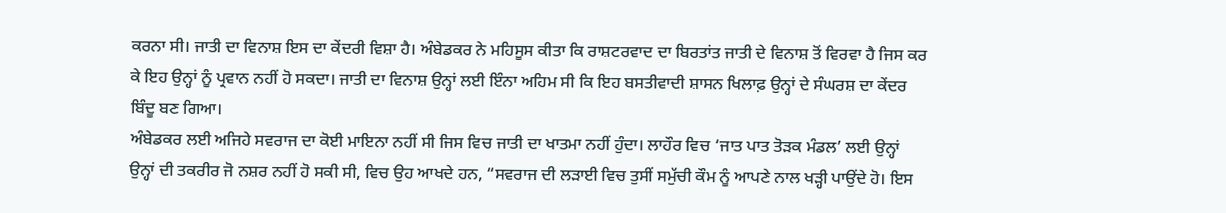ਕਰਨਾ ਸੀ। ਜਾਤੀ ਦਾ ਵਿਨਾਸ਼ ਇਸ ਦਾ ਕੇਂਦਰੀ ਵਿਸ਼ਾ ਹੈ। ਅੰਬੇਡਕਰ ਨੇ ਮਹਿਸੂਸ ਕੀਤਾ ਕਿ ਰਾਸ਼ਟਰਵਾਦ ਦਾ ਬਿਰਤਾਂਤ ਜਾਤੀ ਦੇ ਵਿਨਾਸ਼ ਤੋਂ ਵਿਰਵਾ ਹੈ ਜਿਸ ਕਰ ਕੇ ਇਹ ਉਨ੍ਹਾਂ ਨੂੰ ਪ੍ਰਵਾਨ ਨਹੀਂ ਹੋ ਸਕਦਾ। ਜਾਤੀ ਦਾ ਵਿਨਾਸ਼ ਉਨ੍ਹਾਂ ਲਈ ਇੰਨਾ ਅਹਿਮ ਸੀ ਕਿ ਇਹ ਬਸਤੀਵਾਦੀ ਸ਼ਾਸਨ ਖਿਲਾਫ਼ ਉਨ੍ਹਾਂ ਦੇ ਸੰਘਰਸ਼ ਦਾ ਕੇਂਦਰ ਬਿੰਦੂ ਬਣ ਗਿਆ।
ਅੰਬੇਡਕਰ ਲਈ ਅਜਿਹੇ ਸਵਰਾਜ ਦਾ ਕੋਈ ਮਾਇਨਾ ਨਹੀਂ ਸੀ ਜਿਸ ਵਿਚ ਜਾਤੀ ਦਾ ਖਾਤਮਾ ਨਹੀਂ ਹੁੰਦਾ। ਲਾਹੌਰ ਵਿਚ ‘ਜਾਤ ਪਾਤ ਤੋੜਕ ਮੰਡਲ’ ਲਈ ਉਨ੍ਹਾਂ ਉਨ੍ਹਾਂ ਦੀ ਤਕਰੀਰ ਜੋ ਨਸ਼ਰ ਨਹੀਂ ਹੋ ਸਕੀ ਸੀ, ਵਿਚ ਉਹ ਆਖਦੇ ਹਨ, “ਸਵਰਾਜ ਦੀ ਲੜਾਈ ਵਿਚ ਤੁਸੀਂ ਸਮੁੱਚੀ ਕੌਮ ਨੂੰ ਆਪਣੇ ਨਾਲ ਖੜ੍ਹੀ ਪਾਉਂਦੇ ਹੋ। ਇਸ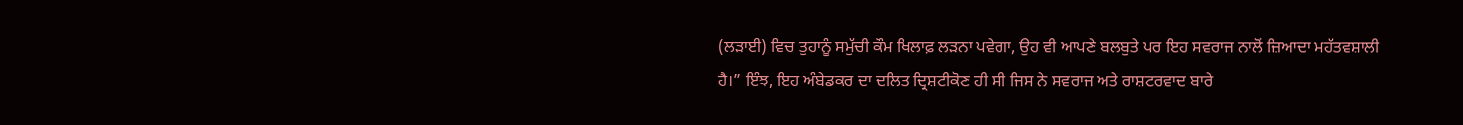(ਲੜਾਈ) ਵਿਚ ਤੁਹਾਨੂੰ ਸਮੁੱਚੀ ਕੌਮ ਖਿਲਾਫ਼ ਲੜਨਾ ਪਵੇਗਾ, ਉਹ ਵੀ ਆਪਣੇ ਬਲਬੁਤੇ ਪਰ ਇਹ ਸਵਰਾਜ ਨਾਲੋਂ ਜ਼ਿਆਦਾ ਮਹੱਤਵਸ਼ਾਲੀ ਹੈ।” ਇੰਝ, ਇਹ ਅੰਬੇਡਕਰ ਦਾ ਦਲਿਤ ਦ੍ਰਿਸ਼ਟੀਕੋਣ ਹੀ ਸੀ ਜਿਸ ਨੇ ਸਵਰਾਜ ਅਤੇ ਰਾਸ਼ਟਰਵਾਦ ਬਾਰੇ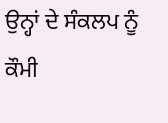ਉਨ੍ਹਾਂ ਦੇ ਸੰਕਲਪ ਨੂੰ ਕੌਮੀ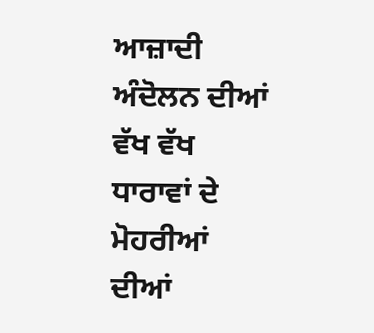ਆਜ਼ਾਦੀ ਅੰਦੋਲਨ ਦੀਆਂ ਵੱਖ ਵੱਖ ਧਾਰਾਵਾਂ ਦੇ ਮੋਹਰੀਆਂ ਦੀਆਂ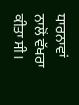ਧਾਰਨਾਵਾਂ ਨਾਲੋਂ ਵੱਖਰਾ ਕੀਤਾ ਸੀ।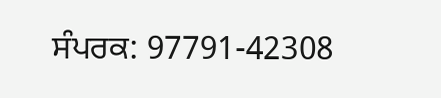ਸੰਪਰਕ: 97791-42308